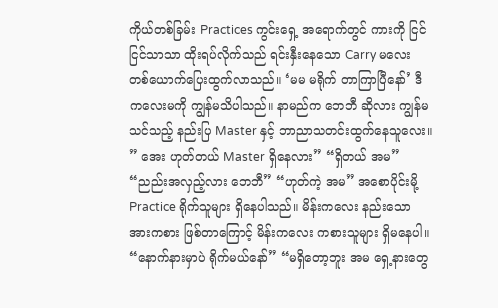ကိုယ်တစ်ခြမ်း Practices ကွင်းရှေ့ အရောက်တွင် ကားကို ငြင်ငြင်သာသာ ထိုးရပ်လိုက်သည် ရင်းနှီးနေသော Carry မလေး တစ်ယောက်ပြေးထွက်လာသည်။ ‘မမ မရိုက် တာကြာပြီနော်’ ဒီ ကလေးမကို ကျွန်မသိပါသည်။ နာမည်က ဘေဘီ ဆိုလား ကျွန်မသင်သည့် နည်းပြ Master နှင့် ဘာညာသတင်းထွက်နေသူလေး။ ” အေး ဟုတ်တယ် Master ရှိနေလား” “ရှိတယ် အမ” “ညည်းအလှည့်လား ဘေဘီ” “ဟုတ်ကဲ့ အမ” အစောပိုင်းမို့ Practice ရိုက်သူများ ရှိနေပါသည်။ မိန်းကလေး နည်းသော အားကစား ဖြစ်တာကြောင့် မိန်းကလေး ကစားသူများ ရှိမနေပါ။ “နောက်နားမှာပဲ ရိုက်မယ်နော်” “မရှိတော့ဘူး အမ ရှေ့နားတွေ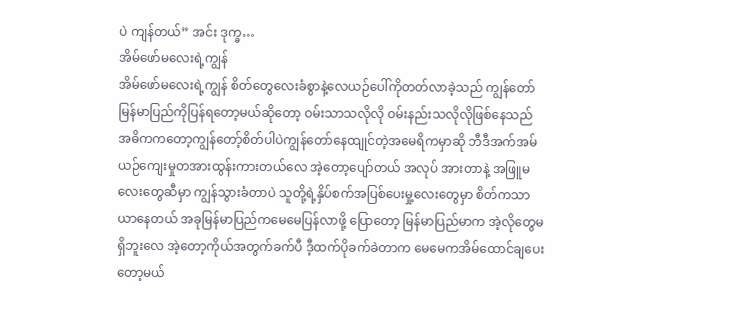ပဲ ကျန်တယ်” အင်း ဒုက္ခ…
အိမ်ဖော်မလေးရဲ့ကျွန်
အိမ်ဖော်မလေးရဲ့ကျွန် စိတ်တွေလေးခံစွာနဲ့လေယဉ်ပေါ်ကိုတတ်လာခဲ့သည် ကျွန်တော်မြန်မာပြည်ကိုပြန်ရတော့မယ်ဆိုတော့ ဝမ်းသာသလိုလို ဝမ်းနည်းသလိုလိုဖြစ်နေသည် အဓိကကတော့ကျွန်တော့်စိတ်ပါပဲကျွန်တော်နေထျုင်တဲ့အမေရိကမှာဆို ဘီဒီအက်အမ်ယဉ်ကျေးမှုတအားထွန်းကားတယ်လေ အဲ့တော့ပျော်တယ် အလုပ် အားတာနဲ့ အဖြူမလေးတွေဆီမှာ ကျွန်သွားခံတာပဲ သူတို့ရဲ့နှိပ်စက်အပြစ်ပေးမှု့လေးတွေမှာ စိတ်ကသာယာနေတယ် အခုမြန်မာပြည်ကမေမေပြန်လာဖို့ ပြောတော့ မြန်မာပြည်မာက အဲ့လိုတွေမရှိဘူးလေ အဲ့တော့ကိုယ်အတွက်ခက်ပီ ဒီ့ထက်ပိုခက်ခဲတာက မေမေကအိမ်ထောင်ချပေးတော့မယ်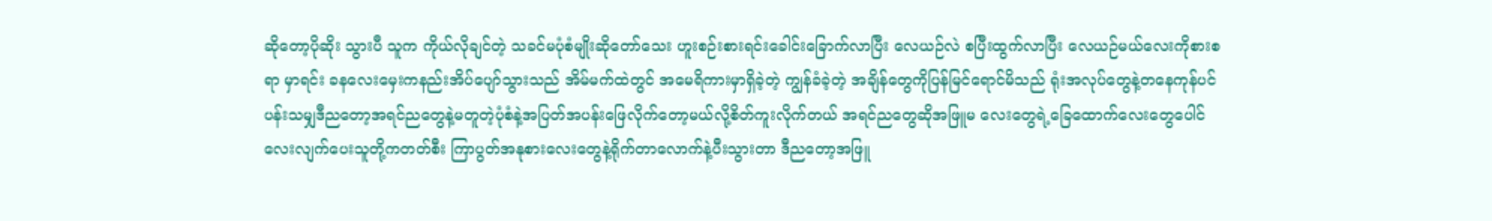ဆိုတော့ပိုဆိုး သွားပီ သူက ကိုယ်လိုချင်တဲ့ သခင်မပုံစံမျိုးဆိုတော်သေး ဟူးစဉ်းစားရင်းခေါင်းခြောက်လာပြီး လေယဉ်လဲ စပြီးထွက်လာပြီး လေယဉ်မယ်လေးကိုစားစရာ မှာရင်း ခနလေးမှေးကနည်းအိပ်ပျော်သွားသည် အိမ်မက်ထဲတွင် အမေရိကားမှာရှိခဲ့တဲ့ ကျွန်ခံခဲ့တဲ့ အချိန်တွေကိုပြန်မြင်ရောင်မိသည် ရုံးအလုပ်တွေနဲ့တနေကုန်ပင်ပန်းသမျှဒီညတော့အရင်ညတွေနဲ့မတူတဲ့ပုံစံနဲ့အပြတ်အပန်းဖြေလိုက်တော့မယ်လို့စိတ်ကူးလိုက်တယ် အရင်ညတွေဆိုအဖြူမ လေးတွေရဲ့ခြေထောက်လေးတွေပေါင်လေးလျက်ပေးသူတို့ကတတ်စီး ကြာပွတ်အနုစားလေးတွေနဲ့ရိုက်တာလောက်နဲ့ပီးသွားတာ ဒီညတော့အဖြူ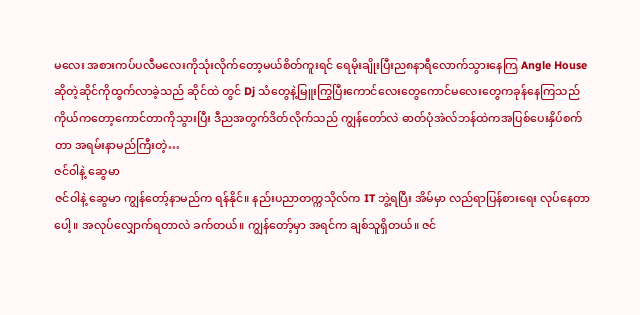မလေး အစားကပ်ပလီမလေးကိုသုံးလိုက်တော့မယ်စိတ်ကူးရင် ရေမိုးချိုးပြီးည၈နာရီလောက်သွားနေကြ Angle House ဆိုတဲ့ဆိုင်ကိုထွက်လာခဲ့သည် ဆိုင်ထဲ တွင် Dj သံတွေနဲ့မြူးကြွပြီးကောင်လေးတွေကောင်မလေးတွေကခုန်နေကြသည် ကိုယ်ကတော့ကောင်တာကိုသွားပြီး ဒီညအတွက်ဒိတ်လိုက်သည် ကျွန်တော်လဲ ဓာတ်ပုံအဲလ်ဘန်ထဲကအပြစ်ပေးနှိပ်စက်တာ အရမ်းနာမည်ကြီးတဲ့…
ဇင်ဝါနဲ့ ဆွေမာ
ဇင်ဝါနဲ့ ဆွေမာ ကျွန်တော့်နာမည်က ရန်နိုင်။ နည်းပညာတက္ကသိုလ်က IT ဘွဲ့ရပြီး အိမ်မှာ လည်ရာပြန်စားရေး လုပ်နေတာပေါ့။ အလုပ်လျှောက်ရတာလဲ ခက်တယ်။ ကျွန်တော့်မှာ အရင်က ချစ်သူရှိတယ်။ ဇင်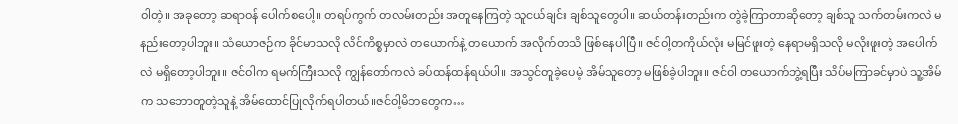ဝါတဲ့။ အခုတော့ ဆရာဝန် ပေါက်စပေါ့။ တရပ်ကွက် တလမ်းတည်း အတူနေကြတဲ့ သူငယ်ချင်း ချစ်သူတွေပါ။ ဆယ်တန်းတည်းက တွဲခဲ့ကြာတာဆိုတော့ ချစ်သူ သက်တမ်းကလဲ မနည်းတော့ပါဘူး။ သံယောဇဉ်က ခိုင်မာသလို လိင်ကိစ္စမှာလဲ တယောက်နဲ့ တယောက် အလိုက်တသိ ဖြစ်နေပါပြီ။ ဇင်ဝါ့တကိုယ်လုံး မမြင်ဖူးတဲ့ နေရာမရှိသလို မလိုးဖူးတဲ့ အပေါက်လဲ မရှိတော့ပါဘူး။ ဇင်ဝါက ရမက်ကြီးသလို ကျွန်တော်ကလဲ ခပ်ထန်ထန်ရယ်ပါ။ အသွင်တူခဲ့ပေမဲ့ အိမ်သူတော့ မဖြစ်ခဲ့ပါဘူး။ ဇင်ဝါ တယောက်ဘွဲ့ရပြီး သိပ်မကြာခင်မှာပဲ သူ့အိမ်က သဘောတူတဲ့သူနဲ့ အိမ်ထောင်ပြုလိုက်ရပါတယ်။ဇင်ဝါ့မိဘတွေက…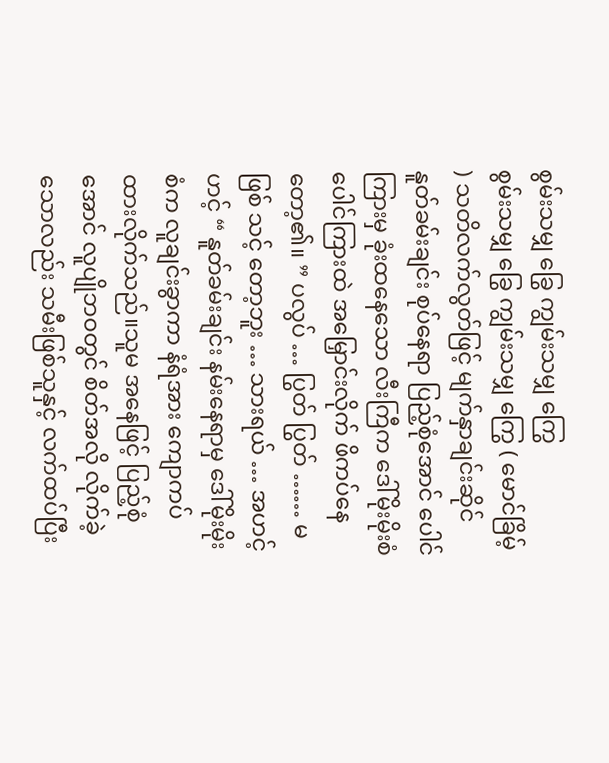စွမ်းသမျှ ခြွေ ကျွမ်းသမျှ ကြွေ
စွမ်းသမျှ ခြွေ ကျွမ်းသမျှ ကြွေ ( မောင်ခြိမ့် ) သတိလက်လွတ်ဖြင့် မျက်နှာချင်းဆိုင် နူတ်ခမ်းချင်း စုပ်နေရာ ပြည့်စုံအောင် ပေါင်ကြားမှ ခုံးထနေသော လီးကြီက ဒေါ်မိုးမိုးစံ ပေါင်ကြားထဲ အမြှောင်းလိုက် ဖိကပ်နေတော့၏။ ” ပလွပ် … ပြွတ် ပြွတ် …… မ ဖြစ် သင့် တော့ဘူး … သားရယ် … အဟင့် ဟင့် “ နူတ်ခမ်းချင်း နမ်းနေရာမှ ဒေါ်မိုးမိုး စံက လူချင်းခွာကာ နံရံအား ကျောကပ် ထားလိုက်သည်။သူမ အနေဖြင့် ပြည့်စုံအောင် လူပျိုဘဝတွင် စိတ်အလို လိုက်ခဲ့သောလည်း သမီးဖြစ်သူနှင့် လက်ထပ်ပြီး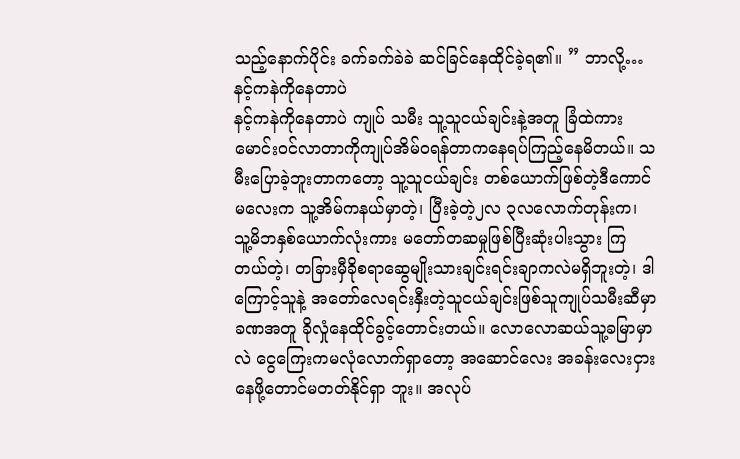သည့်နောက်ပိုင်း ခက်ခက်ခဲခဲ ဆင်ခြင်နေထိုင်ခဲ့ရ၏။ ” ဘာလို့…
နင့်ကနဲကိုနေတာပဲ
နင့်ကနဲကိုနေတာပဲ ကျုပ် သမီး သူ့သူငယ်ချင်းနဲ့အတူ ခြံထဲကားမောင်းဝင်လာတာကိုကျုပ်အိမ်ဝရန်တာကနေရပ်ကြည့်နေမိတယ်။ သမီးပြောခဲ့ဘူးတာကတော့ သူ့သူငယ်ချင်း တစ်ယောက်ဖြစ်တဲ့ဒီကောင်မလေးက သူ့အိမ်ကနယ်မှာတဲ့၊ ပြီးခဲ့တဲ့၂လ ၃လလောက်တုန်းက၊ သူ့မိဘနှစ်ယောက်လုံးကား မတော်တဆမှုဖြစ်ပြီးဆုံးပါးသွား ကြတယ်တဲ့၊ တခြားမှီခိုစရာဆွေမျိုးသားချင်းရင်းချာကလဲမရှိဘူးတဲ့၊ ဒါကြောင့်သူနဲ့ အတော်လေရင်းနှီးတဲ့သူငယ်ချင်းဖြစ်သူကျုပ်သမီးဆီမှာ ခဏအတူ ခိုလှုံနေထိုင်ခွင့်တောင်းတယ်။ လောလောဆယ်သူ့ခမြာမှာလဲ ငွေကြေးကမလုံလောက်ရှာတော့ အဆောင်လေး အခန်းလေးငှားနေဖို့တောင်မတတ်နိုင်ရှာ ဘူး။ အလုပ်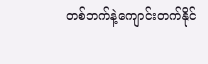တစ်ဘက်နဲ့ကျောင်းတက်နိုင်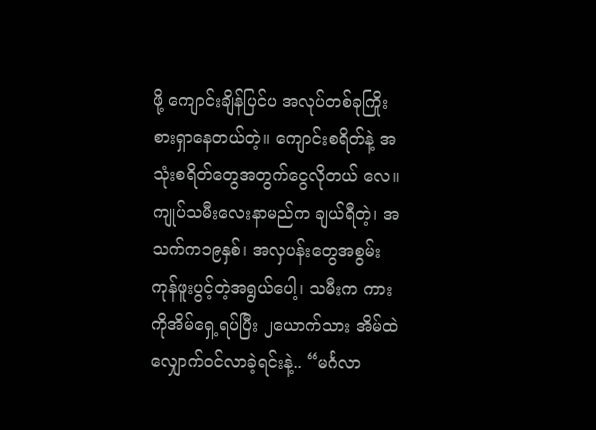ဖို့ ကျောင်းချိန်ပြင်ပ အလုပ်တစ်ခုကြိုးစားရှာနေတယ်တဲ့။ ကျောင်းစရိတ်နဲ့ အသုံးစရိတ်တွေအတွက်ငွေလိုတယ် လေ။ ကျုပ်သမီးလေးနာမည်က ချယ်ရီတဲ့၊ အသက်က၁၉နှစ်၊ အလှပန်းတွေအစွမ်းကုန်ဖူးပွင့်တဲ့အရွယ်ပေါ့၊ သမီးက ကားကိုအိမ်ရှေ့ရပ်ပြီး ၂ယောက်သား အိမ်ထဲလျှောက်ဝင်လာခဲ့ရင်းနဲ့.. “မင်္ဂလာ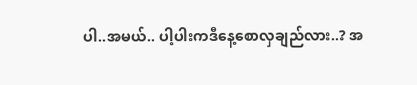ပါ..အမယ်.. ပါ့ပါးကဒီနေ့စောလှချည်လား..? အ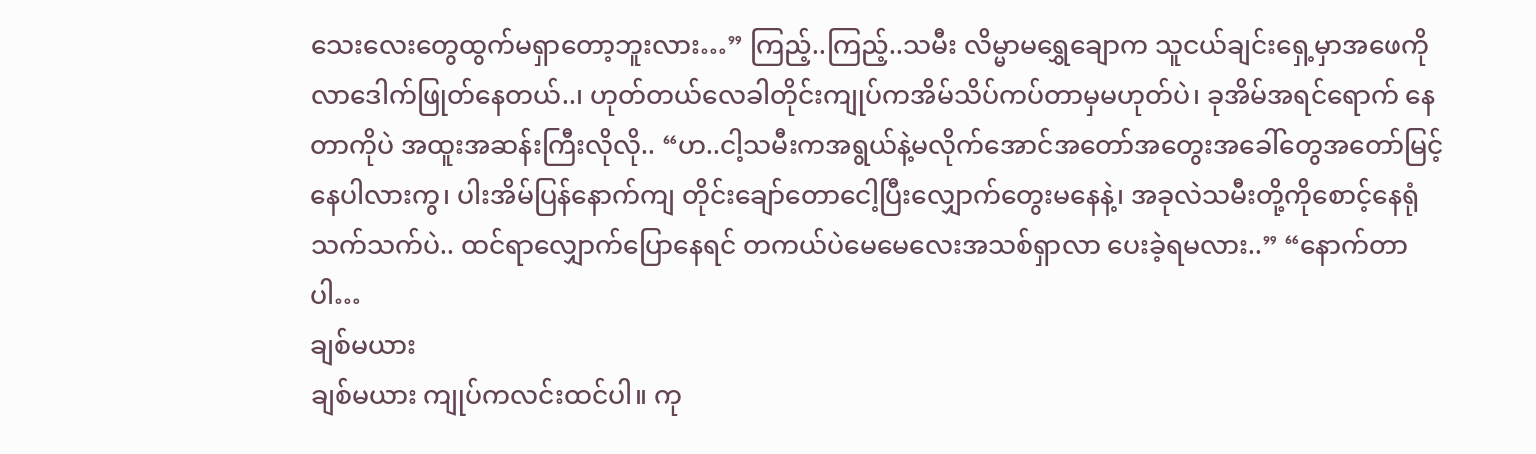သေးလေးတွေထွက်မရှာတော့ဘူးလား…” ကြည့်..ကြည့်..သမီး လိမ္မာမရွှေချောက သူငယ်ချင်းရှေ့မှာအဖေကိုလာဒေါက်ဖြုတ်နေတယ်..၊ ဟုတ်တယ်လေခါတိုင်းကျုပ်ကအိမ်သိပ်ကပ်တာမှမဟုတ်ပဲ၊ ခုအိမ်အရင်ရောက် နေတာကိုပဲ အထူးအဆန်းကြီးလိုလို.. “ဟ..ငါ့သမီးကအရွယ်နဲ့မလိုက်အောင်အတော်အတွေးအခေါ်တွေအတော်မြင့်နေပါလားကွ၊ ပါးအိမ်ပြန်နောက်ကျ တိုင်းချော်တောငေါ့ပြီးလျှောက်တွေးမနေနဲ့၊ အခုလဲသမီးတို့ကိုစောင့်နေရုံသက်သက်ပဲ.. ထင်ရာလျှောက်ပြောနေရင် တကယ်ပဲမေမေလေးအသစ်ရှာလာ ပေးခဲ့ရမလား..” “နောက်တာပါ…
ချစ်မယား
ချစ်မယား ကျုပ်ကလင်းထင်ပါ။ ကု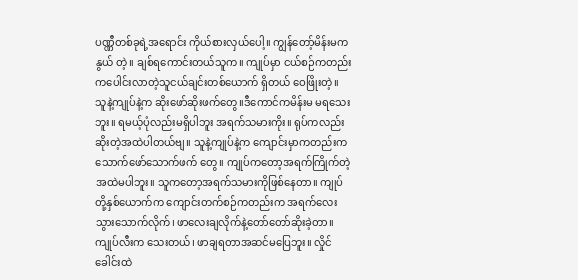ပဏ္ဏီတစ်ခုရဲ့အရောင်း ကိုယ်စားလှယ်ပေါ့။ ကျွန်တော့်မိန်းမက နွယ် တဲ့။ ချစ်ရကောင်းတယ်သူက။ ကျုပ်မှာ ငယ်စဉ်ကတည်းကပေါင်းလာတဲ့သူငယ်ချင်းတစ်ယောက် ရှိတယ် ဝေဖြိုးတဲ့။ သူနဲ့ကျုပ်နဲ့က ဆိုးဖော်ဆိုးဖက်တွေ။ဒီကောင်ကမိန်းမ မရသေးဘူး။ ရမယ့်ပုံလည်းမရှိပါဘူး အရက်သမားကိုး။ ရုပ်ကလည်းဆိုးတဲ့အထဲပါတယ်ဗျ။ သူနဲ့ကျုပ်နဲ့က ကျောင်းမှာကတည်းကသောက်ဖော်သောက်ဖက် တွေ။ ကျုပ်ကတော့အရက်ကြိုက်တဲ့အထဲမပါဘူး။ သူကတော့အရက်သမားကိုဖြစ်နေတာ။ ကျုပ်တို့နှစ်ယောက်က ကျောင်းတက်စဉ်ကတည်းက အရက်လေးသွားသောက်လိုက်၊ ဖာလေးချလိုက်နဲ့တော်တော်ဆိုးခဲ့တာ။ ကျုပ်လီးက သေးတယ်၊ ဖာချရတာအဆင်မပြေဘူး။ လှိုင်ခေါင်းထဲ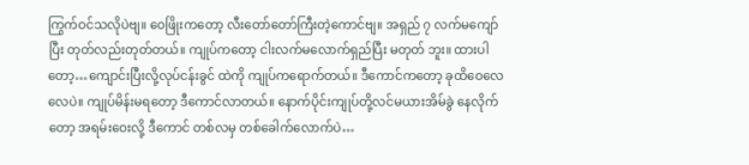ကြွက်ဝင်သလိုပဲဗျ။ ဝေဖြိုးကတော့ လီးတော်တော်ကြီးတဲ့ကောင်ဗျ။ အရှည် ၇ လက်မကျော်ပြီး တုတ်လည်းတုတ်တယ်။ ကျုပ်ကတော့ ငါးလက်မလောက်ရှည်ပြီး မတုတ် ဘူး။ ထားပါတော့…ကျောင်းပြီးလို့လုပ်ငန်းခွင် ထဲကို ကျုပ်ကရောက်တယ်။ ဒီကောင်ကတော့ ခုထိဝေလေလေပဲ။ ကျုပ်မိန်းမရတော့ ဒီကောင်လာတယ်။ နောက်ပိုင်းကျုပ်တို့လင်မယားအိမ်ခွဲ နေလိုက်တော့ အရမ်းဝေးလို့ ဒီကောင် တစ်လမှ တစ်ခေါက်လောက်ပဲ…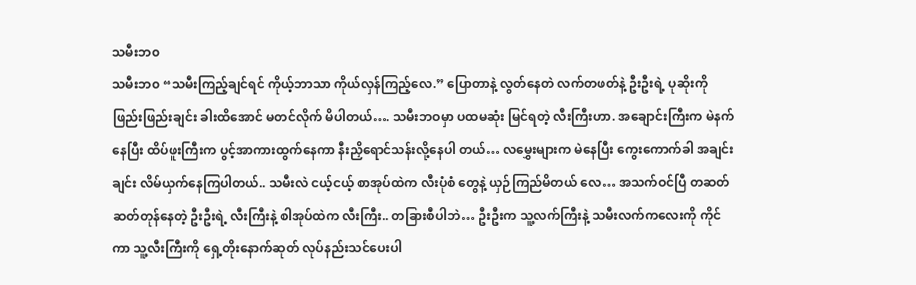သမီးဘ၀
သမီးဘ၀ “သမီးကြည့်ချင်ရင် ကိုယ့်ဘာသာ ကိုယ်လှန်ကြည့်လေ.” ပြောတာနဲ့ လွတ်နေတဲ လက်တဖတ်နဲ့ ဦးဦးရဲ့ ပုဆိုးကို ဖြည်းဖြည်းချင်း ခါးထိအောင် မတင်လိုက် မိပါတယ်…. သမီးဘဝမှာ ပထမဆုံး မြင်ရတဲ့ လီးကြီးဟာ. အချောင်းကြီးက မဲနက်နေပြီး ထိပ်ဖူးကြီးက ပွင့်အာကားထွက်နေကာ နီးညှိရောင်သန်းလို့နေပါ တယ်… လမွှေးများက မဲနေပြီး ကွေးကောက်ခါ အချင်းချင်း လိမ်ယှက်နေကြပါတယ်.. သမီးလဲ ငယ့်ငယ့် စာအုပ်ထဲက လီးပုံစံ တွေနဲ့ ယှဉ်ကြည်မိတယ် လေ… အသက်ဝင်ပြီ တဆတ်ဆတ်တုန်နေတဲ့ ဦးဦးရဲ့ လီးကြီးနဲ့ စါအုပ်ထဲက လီးကြီး.. တခြားစီပါဘဲ… ဦးဦးက သူ့လက်ကြီးနဲ့ သမီးလက်ကလေးကို ကိုင် ကာ သူ့လီးကြီးကို ရှေ့တိုးနောက်ဆုတ် လုပ်နည်းသင်ပေးပါ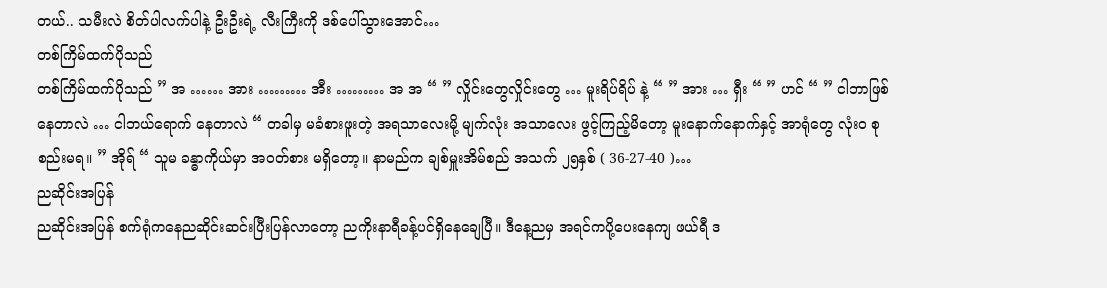တယ်.. သမီးလဲ စိတ်ပါလက်ပါနဲ့ ဦးဦးရဲ့ လီးကြီးကို ဒစ်ပေါ်သွားအောင်…
တစ်ကြိမ်ထက်ပိုသည်
တစ်ကြိမ်ထက်ပိုသည် ” အ …… အား ……… အီး ……… အ အ “ ” လှိုင်းတွေလှိုင်းတွေ … မူးရိပ်ရိပ် နဲ့ “ ” အား … ရှီး “ ” ဟင် “ ” ငါဘာဖြစ်နေတာလဲ … ငါဘယ်ရောက် နေတာလဲ “ တခါမှ မခံစားဖူးတဲ့ အရသာလေးမို့ မျက်လုံး အသာလေး ဖွင့်ကြည့်မိတော့ မူးနောက်နောက်နှင့် အာရုံတွေ လုံးဝ စုစည်းမရ။ ” အိုရ် “ သူမ ခန္ဓာကိုယ်မှာ အဝတ်စား မရှိတော့။ နာမည်က ချစ်မှူးအိမ်စည် အသက် ၂၅နှစ် ( 36-27-40 )…
ညဆိုင်းအပြန်
ညဆိုင်းအပြန် စက်ရုံကနေညဆိုင်းဆင်းပြီးပြန်လာတော့ ညကိုးနာရီခန့်ပင်ရှိနေချေပြီ။ ဒီနေ့ညမှ အရင်ကပို့ပေးနေကျ ဖယ်ရီ ဒ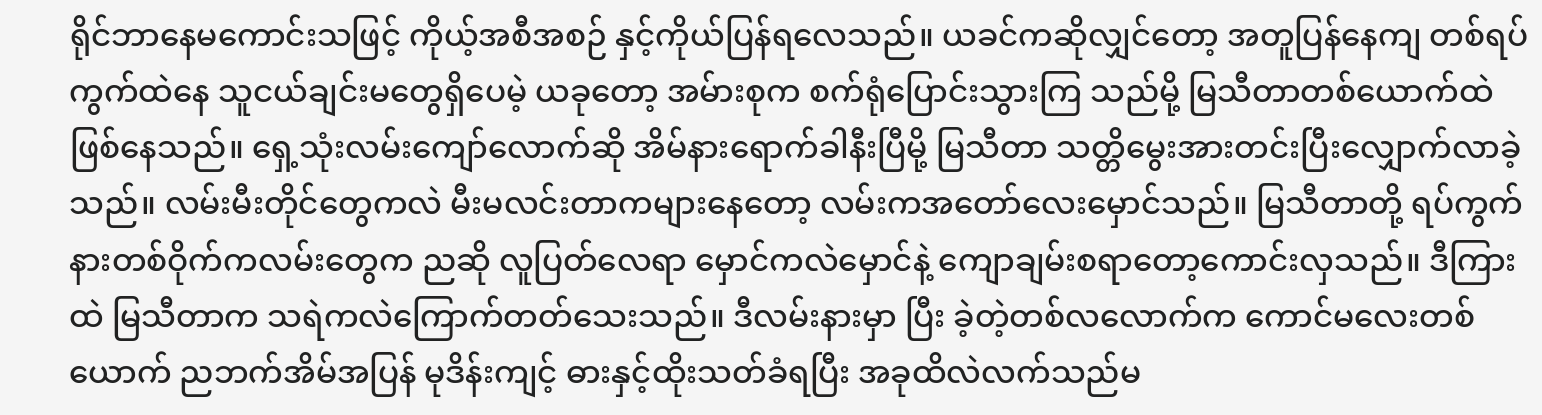ရိုင်ဘာနေမကောင်းသဖြင့် ကိုယ့်အစီအစဉ် နှင့်ကိုယ်ပြန်ရလေသည်။ ယခင်ကဆိုလျှင်တော့ အတူပြန်နေကျ တစ်ရပ်ကွက်ထဲနေ သူငယ်ချင်းမတွေရှိပေမဲ့ ယခုတော့ အမ်ားစုက စက်ရုံပြောင်းသွားကြ သည်မို့ မြသီတာတစ်ယောက်ထဲဖြစ်နေသည်။ ရှေ့သုံးလမ်းကျော်လောက်ဆို အိမ်နားရောက်ခါနီးပြီမို့ မြသီတာ သတ္တိမွေးအားတင်းပြီးလျှောက်လာခဲ့ သည်။ လမ်းမီးတိုင်တွေကလဲ မီးမလင်းတာကများနေတော့ လမ်းကအတော်လေးမှောင်သည်။ မြသီတာတို့ ရပ်ကွက်နားတစ်ဝိုက်ကလမ်းတွေက ညဆို လူပြတ်လေရာ မှောင်ကလဲမှောင်နဲ့ ကျောချမ်းစရာတော့ကောင်းလှသည်။ ဒီကြားထဲ မြသီတာက သရဲကလဲကြောက်တတ်သေးသည်။ ဒီလမ်းနားမှာ ပြီး ခဲ့တဲ့တစ်လလောက်က ကောင်မလေးတစ်ယောက် ညဘက်အိမ်အပြန် မုဒိန်းကျင့် ဓားနှင့်ထိုးသတ်ခံရပြီး အခုထိလဲလက်သည်မ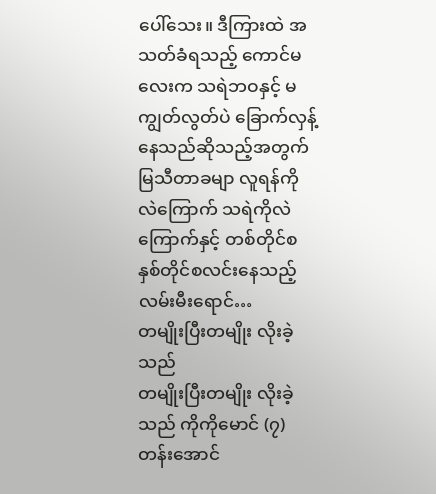ပေါ်သေး။ ဒီကြားထဲ အသတ်ခံရသည့် ကောင်မလေးက သရဲဘဝနှင့် မကျွတ်လွတ်ပဲ ခြောက်လှန့်နေသည်ဆိုသည့်အတွက် မြသီတာခမျာ လူရန်ကိုလဲကြောက် သရဲကိုလဲ ကြောက်နှင့် တစ်တိုင်စနှစ်တိုင်စလင်းနေသည့် လမ်းမီးရောင်…
တမျိုးပြီးတမျိုး လိုးခဲ့သည်
တမျိုးပြီးတမျိုး လိုးခဲ့သည် ကိုကိုမောင် (၇)တန်းအောင်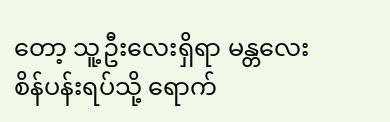တော့ သူ့ဦးလေးရှိရာ မန္တလေး စိန်ပန်းရပ်သို့ ရောက်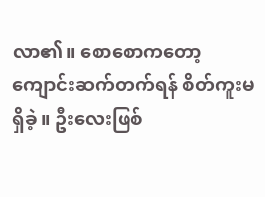လာ၏။ စောစောကတော့ ကျောင်းဆက်တက်ရန် စိတ်ကူးမရှိခဲ့။ ဦးလေးဖြစ်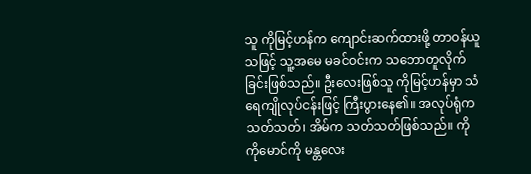သူ ကိုမြင့်ဟန်က ကျောင်းဆက်ထားဖို့ တာဝန်ယူသဖြင့် သူ့အမေ မခင်ဝင်းက သဘောတူလိုက်ခြင်းဖြစ်သည်။ ဦးလေးဖြစ်သူ ကိုမြင့်ဟန်မှာ သံရေကျိုလုပ်ငန်းဖြင့် ကြီးပွားနေ၏။ အလုပ်ရုံက သတ်သတ်၊ အိမ်က သတ်သတ်ဖြစ်သည်။ ကိုကိုမောင်ကို မန္တလေး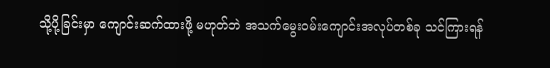သို့ပို့ခြင်းမှာ ကျောင်းဆက်ထားဖို့ မဟုတ်ဘဲ အသက်မွေးဝမ်းကျောင်းအလုပ်တစ်ခု သင်ကြားရန်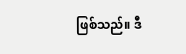ဖြစ်သည်။ ဒီ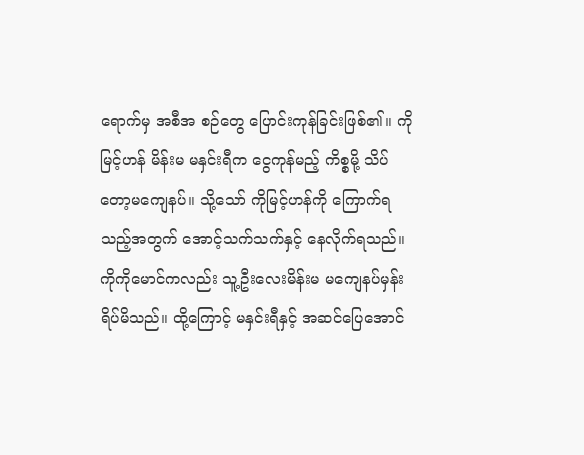ရောက်မှ အစီအ စဉ်တွေ ပြောင်းကုန်ခြင်းဖြစ်၏။ ကိုမြင့်ဟန် မိန်းမ မနှင်းရီက ငွေကုန်မည့် ကိစ္စမို့ သိပ်တော့မကျေနပ်။ သို့သော် ကိုမြင့်ဟန်ကို ကြောက်ရ သည့်အတွက် အောင့်သက်သက်နှင့် နေလိုက်ရသည်။ ကိုကိုမောင်ကလည်း သူ့ဦးလေးမိန်းမ မကျေနပ်မှန်း ရိပ်မိသည်။ ထို့ကြောင့် မနှင်းရီနှင့် အဆင်ပြေအောင်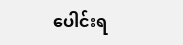ပေါင်းရ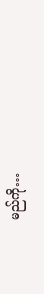မည်ကို…